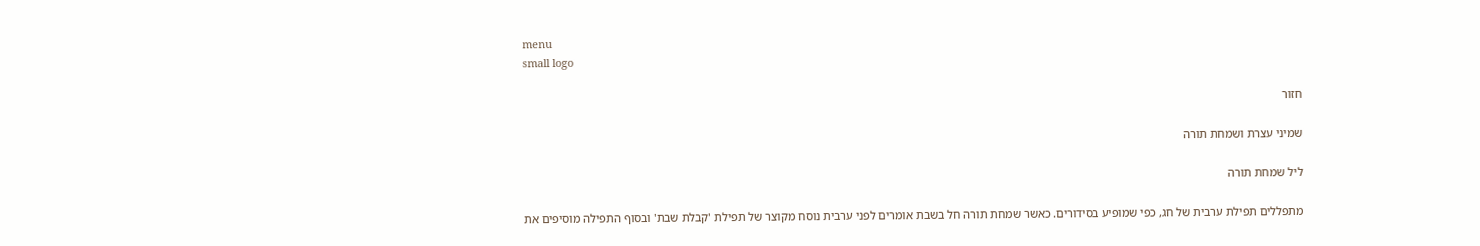menu
small logo

חזור

שמיני עצרת ושמחת תורה

ליל שמחת תורה

מתפללים תפילת ערבית של חג, כפי שמופיע בסידורים. כאשר שמחת תורה חל בשבת אומרים לפני ערבית נוסח מקוצר של תפילת 'קבלת שבת' ובסוף התפילה מוסיפים את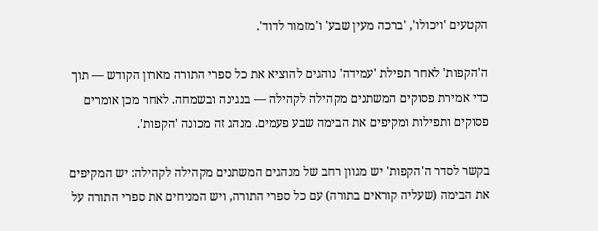הקטעים 'ויכולו', 'ברכה מעין שבע' ו'מזמור לדוד'.

ה'הקפות' לאחר תפילת 'עמידה' נוהגים להוציא את כל ספרי התורה מארון הקודש — תוך כדי אמירת פסוקים המשתנים מקהילה לקהילה — בנגינה ובשמחה. לאחר מכן אומרים פסוקים ותפילות ומקיפים את הבימה שבע פעמים. מנהג זה מכונה 'הקפות'.

בקשר לסדר ה'הקפות' יש מגוון רחב של מנהגים המשתנים מקהילה לקהילה: יש המקיפים את הבימה (שעליה קוראים בתורה) עם כל ספרי התורה, ויש המניחים את ספרי התורה על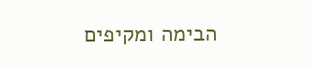הבימה ומקיפים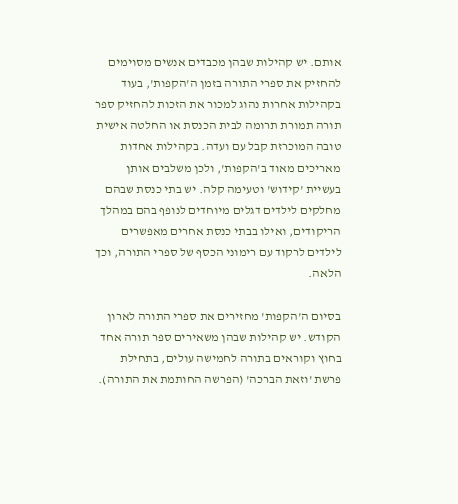אותם. יש קהילות שבהן מכבדים אנשים מסוימים להחזיק את ספרי התורה בזמן ה'הקפות', בעוד בקהילות אחרות נהוג למכור את הזכות להחזיק ספר תורה תמורת תרומה לבית הכנסת או החלטה אישית טובה המוכרזת קבל עם ועדה. בקהילות אחדות מאריכים מאוד ב'הקפות', ולכן משלבים אותן בעשיית 'קידוש' וטעימה קלה. יש בתי כנסת שבהם מחלקים לילדים דגלים מיוחדים לנופף בהם במהלך הריקודים, ואילו בבתי כנסת אחרים מאפשרים לילדים לרקוד עם רימוני הכסף של ספרי התורה, וכך הלאה.

בסיום ה'הקפות' מחזירים את ספרי התורה לארון הקודש. יש קהילות שבהן משאירים ספר תורה אחד בחוץ וקוראים בתורה לחמישה עולים, בתחילת פרשת 'וזאת הברכה' (הפרשה החותמת את התורה).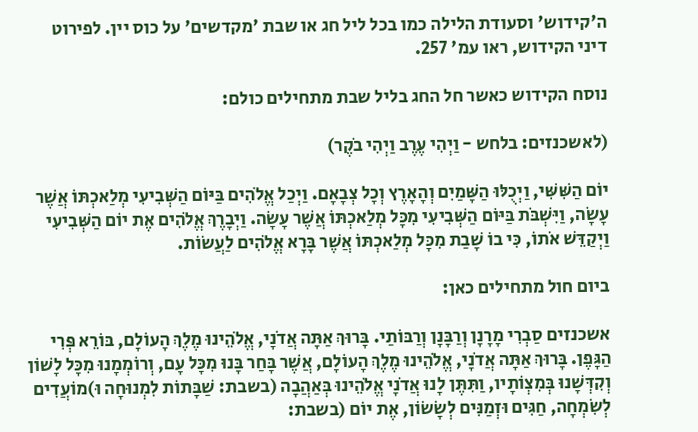ה'קידוש' וסעודת הלילה כמו בכל ליל חג או שבת 'מקדשים' על כוס יין. לפירוט דיני הקידוש, ראו עמ' 257.

נוסח הקידוש כאשר חל החג בליל שבת מתחילים כולם:

(לאשכנזים: בלחש - וַיְהִי עֶרֶב וַיְהִי בֹקֶר)

יוֹם הַשִּׁשִּׁי, וַיְכֻלּוּ הַשָּׁמַיִם וְהָאָרֶץ וְכָל צְבָאָם. וַיְכַל אֱלֹהִים בַּיּוֹם הַשְּׁבִיעִי מְלַאכְתּוֹ אֲשֶׁר עָשָׂה, וַיִּשְׁבֹּת בַּיּוֹם הַשְּׁבִיעִי מִכָּל מְלַאכְתּוֹ אֲשֶׁר עָשָׂה. וַיְבָרֶךְ אֱלֹהִים אֶת יוֹם הַשְּׁבִיעִי וַיְקַדֵּשׁ אֹתוֹ, כִּי בוֹ שָׁבַת מִכָּל מְלַאכְתּוֹ אֲשֶׁר בָּרָא אֱלֹהִים לַעֲשׂוֹת.

ביום חול מתחילים כאן:

אשכנזים סַבְרִי מָרָנָן וְרַבָּנָן וְרַבּוֹתַי. בָּרוּךְ אַתָּה אֲדֹנָי, אֱלֹהֵינוּ מֶלֶךְ הָעוֹלָם, בּוֹרֵא פְּרִי הַגָּפֶן. בָּרוּךְ אַתָּה אֲדֹנָי, אֱלֹהֵינוּ מֶלֶךְ הָעוֹלָם, אֲשֶׁר בָּחַר בָּנוּ מִכָּל עָם, וְרוֹמְמָנוּ מִכָּל לָשׁוֹן וְקִדְּשָׁנוּ בְּמִצְוֹתָיו, וַתִּתֶּן לָנוּ אֲדֹנָי אֱלֹהֵינוּ בְּאַהֲבָה (בשבת: שַׁבָּתוֹת לִמְנוּחָה וּ)מוֹעֲדִים לְשִׂמְחָה, חַגִּים וּזְמַנִּים לְשָׂשׂוֹן, אֶת יוֹם (בשבת: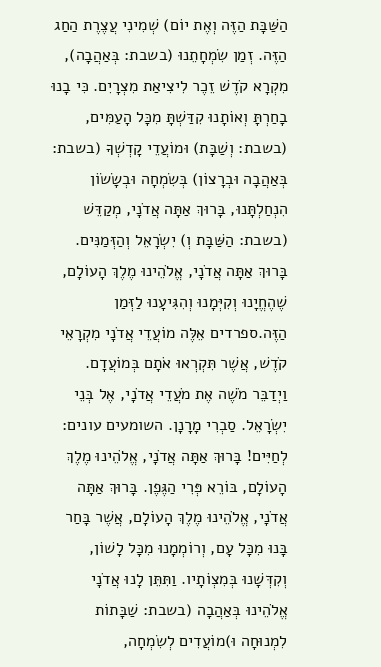הַשַּׁבָּת הַזֶּה וְאֶת יוֹם) שְׁמִינִי עֲצֶרֶת הַחַג הַזֶּה. זְמַן שִׂמְחָתֵנוּ (בשבת: בְּאַהֲבָה), מִקְרָא קֹדֶשׁ זֵכֶר לִיצִיאַת מִצְרָיִם. כִּי בָנוּ בָחַרְתָּ וְאוֹתָנוּ קִדַּשְׁתָּ מִכָּל הָעַמִּים, (בשבת: וְשַׁבָּת) וּמוֹעֲדֵי קָדְשְׁךָ (בשבת: בְּאַהֲבָה וּבְרָצוֹן) בְּשִׂמְחָה וּבְשָׂשׂוֹן הִנְחַלְתָּנוּ, בָּרוּךְ אַתָּה אֲדֹנָי, מְקַדֵּשׁ (בשבת: הַשַּׁבָּת וְ) יִשְׂרָאֵל וְהַזְּמַנִּים. בָּרוּךְ אַתָּה אֲדֹנָי, אֱלֹהֵינוּ מֶלֶךְ הָעוֹלָם, שֶׁהֶחֱיָנוּ וְקִיְּמָנוּ וְהִגִּיעָנוּ לַזְּמַן הַזֶּה.ספרדים אֵלֶּה מוֹעֲדֵי אֲדֹנָי מִקְרָאֵי קֹדֶשׁ, אֲשֶׁר תִּקְרְאוּ אֹתָם בְּמוֹעֲדָם. וַיְדַבֵּר מֹשֶׁה אֶת מֹעֲדֵי אֲדֹנָי, אֶל בְּנֵי יִשְׂרָאֵל. סַבְרִי מָרָנָן. השומעים עונים: לְחַיִּים! בָּרוּךְ אַתָּה אֲדֹנָי, אֱלֹהֵינוּ מֶלֶךְ הָעוֹלָם, בּוֹרֵא פְּרִי הַגֶּפֶן. בָּרוּךְ אַתָּה אֲדֹנָי, אֱלֹהֵינוּ מֶלֶךְ הָעוֹלָם, אֲשֶׁר בָּחַר בָּנוּ מִכָּל עָם, וְרוֹמְמָנוּ מִכָּל לָשׁוֹן, וְקִדְּשָׁנוּ בְּמִצְוֹתָיו. וַתִּתֵּן לָנוּ אֲדֹנָי אֱלֹהֵינוּ בְּאַהֲבָה (בשבת: שַׁבָּתוֹת לִמְנוּחָה וּ)מוֹעֲדִים לְשִׂמְחָה,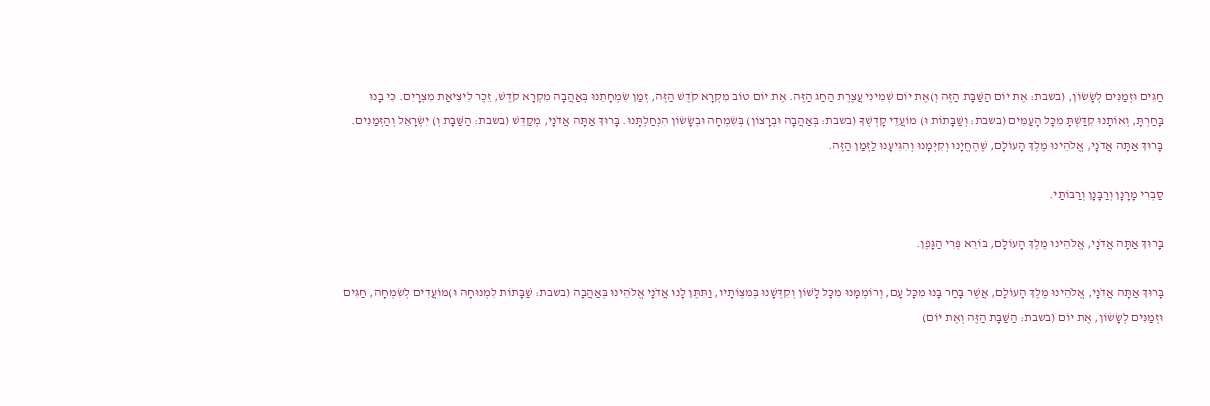חַגִּים וּזְמַנִּים לְשָׂשׂוֹן, (בשבת: אֶת יוֹם הַשַּׁבָּת הַזֶּה וְ)אֶת יוֹם שְׁמִינִי עֲצֶרֶת הַחַג הַזֶּה. אֶת יוֹם טוֹב מִקְרָא קֹדֶשׁ הַזֶּה, זְמַן שִׂמְחָתֵנוּ בְּאַהֲבָה מִקְרָא קֹדֶשׁ, זֵכֶר לִיצִיאַת מִצְרָיִם. כִּי בָנוּ בָּחַרְתָּ, וְאוֹתָנוּ קִדַּשְׁתָּ מִכָּל הָעַמִּים (בשבת: וְשַׁבָּתוֹת וּ) מוֹעֲדֵי קָדְשְׁךָ (בשבת: בְּאַהֲבָה וּבְרָצוֹן) בְּשִׂמְחָה וּבְשָׂשׂוֹן הִנְחַלְתָּנוּ. בָּרוּךְ אַתָּה אֲדֹנָי, מְקַדֵּשׁ (בשבת: הַשַּׁבָּת וְ) יִשְׂרָאֵל וְהַזְּמַנִּים. בָּרוּךְ אַתָּה אֲדֹנָי, אֱלֹהֵינוּ מֶלֶךְ הָעוֹלָם, שֶׁהֶחֱיָנוּ וְקִיְּמָנוּ וְהִגִּיעָנוּ לַזְּמַן הַזֶּה.

סַבְרִי מָרָנָן וְרַבָּנָן וְרַבּוֹתַי.

בָּרוּךְ אַתָּה אֲדֹנָי, אֱלֹהֵינוּ מֶלֶךְ הָעוֹלָם, בּוֹרֵא פְּרִי הַגָּפֶן.

בָּרוּךְ אַתָּה אֲדֹנָי, אֱלֹהֵינוּ מֶלֶךְ הָעוֹלָם, אֲשֶׁר בָּחַר בָּנוּ מִכָּל עָם, וְרוֹמְמָנוּ מִכָּל לָשׁוֹן וְקִדְּשָׁנוּ בְּמִצְוֹתָיו, וַתִּתֶּן לָנוּ אֲדֹנָי אֱלֹהֵינוּ בְּאַהֲבָה (בשבת: שַׁבָּתוֹת לִמְנוּחָה וּ)מוֹעֲדִים לְשִׂמְחָה, חַגִּים וּזְמַנִּים לְשָׂשׂוֹן, אֶת יוֹם (בשבת: הַשַּׁבָּת הַזֶּה וְאֶת יוֹם)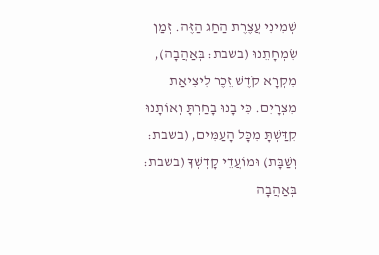שְׁמִינִי עֲצֶרֶת הַחַג הַזֶּה. זְמַן שִׂמְחָתֵנוּ (בשבת: בְּאַהֲבָה), מִקְרָא קֹדֶשׁ זֵכֶר לִיצִיאַת מִצְרָיִם. כִּי בָנוּ בָחַרְתָּ וְאוֹתָנוּ קִדַּשְׁתָּ מִכָּל הָעַמִּים, (בשבת: וְשַׁבָּת) וּמוֹעֲדֵי קָדְשְׁךָ (בשבת: בְּאַהֲבָה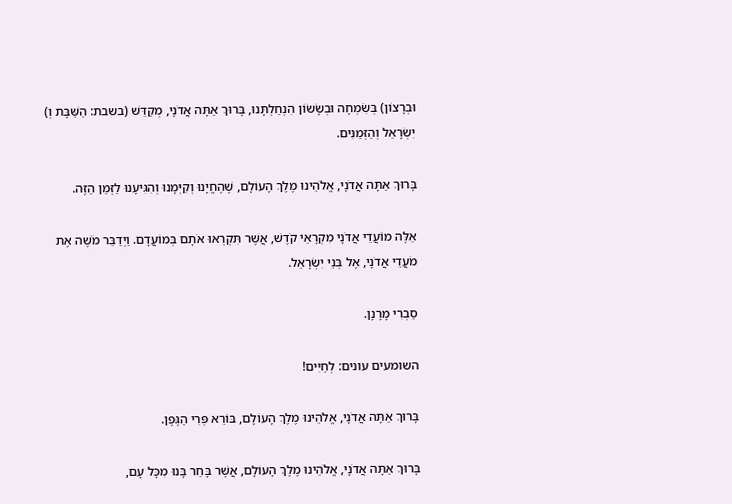וּבְרָצוֹן) בְּשִׂמְחָה וּבְשָׂשׂוֹן הִנְחַלְתָּנוּ, בָּרוּךְ אַתָּה אֲדֹנָי, מְקַדֵּשׁ (בשבת: הַשַּׁבָּת וְ) יִשְׂרָאֵל וְהַזְּמַנִּים.

בָּרוּךְ אַתָּה אֲדֹנָי, אֱלֹהֵינוּ מֶלֶךְ הָעוֹלָם, שֶׁהֶחֱיָנוּ וְקִיְּמָנוּ וְהִגִּיעָנוּ לַזְּמַן הַזֶּה.

אֵלֶּה מוֹעֲדֵי אֲדֹנָי מִקְרָאֵי קֹדֶשׁ, אֲשֶׁר תִּקְרְאוּ אֹתָם בְּמוֹעֲדָם. וַיְדַבֵּר מֹשֶׁה אֶת מֹעֲדֵי אֲדֹנָי, אֶל בְּנֵי יִשְׂרָאֵל.

סַבְרִי מָרָנָן.

השומעים עונים: לְחַיִּים!

בָּרוּךְ אַתָּה אֲדֹנָי, אֱלֹהֵינוּ מֶלֶךְ הָעוֹלָם, בּוֹרֵא פְּרִי הַגֶּפֶן.

בָּרוּךְ אַתָּה אֲדֹנָי, אֱלֹהֵינוּ מֶלֶךְ הָעוֹלָם, אֲשֶׁר בָּחַר בָּנוּ מִכָּל עָם,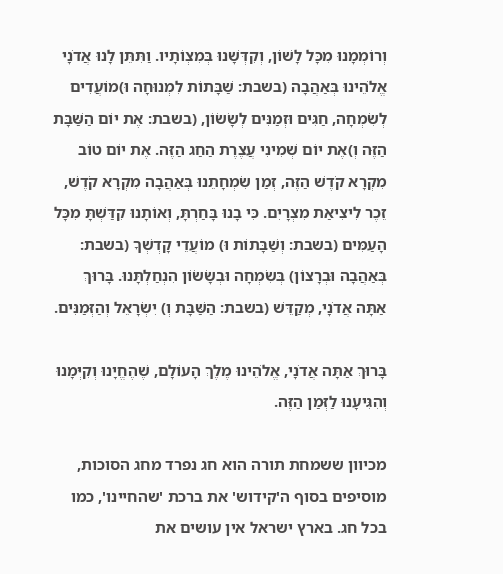וְרוֹמְמָנוּ מִכָּל לָשׁוֹן, וְקִדְּשָׁנוּ בְּמִצְוֹתָיו. וַתִּתֵּן לָנוּ אֲדֹנָי אֱלֹהֵינוּ בְּאַהֲבָה (בשבת: שַׁבָּתוֹת לִמְנוּחָה וּ)מוֹעֲדִים לְשִׂמְחָה, חַגִּים וּזְמַנִּים לְשָׂשׂוֹן, (בשבת: אֶת יוֹם הַשַּׁבָּת הַזֶּה וְ)אֶת יוֹם שְׁמִינִי עֲצֶרֶת הַחַג הַזֶּה. אֶת יוֹם טוֹב מִקְרָא קֹדֶשׁ הַזֶּה, זְמַן שִׂמְחָתֵנוּ בְּאַהֲבָה מִקְרָא קֹדֶשׁ, זֵכֶר לִיצִיאַת מִצְרָיִם. כִּי בָנוּ בָּחַרְתָּ, וְאוֹתָנוּ קִדַּשְׁתָּ מִכָּל הָעַמִּים (בשבת: וְשַׁבָּתוֹת וּ) מוֹעֲדֵי קָדְשְׁךָ (בשבת: בְּאַהֲבָה וּבְרָצוֹן) בְּשִׂמְחָה וּבְשָׂשׂוֹן הִנְחַלְתָּנוּ. בָּרוּךְ אַתָּה אֲדֹנָי, מְקַדֵּשׁ (בשבת: הַשַּׁבָּת וְ) יִשְׂרָאֵל וְהַזְּמַנִּים.

בָּרוּךְ אַתָּה אֲדֹנָי, אֱלֹהֵינוּ מֶלֶךְ הָעוֹלָם, שֶׁהֶחֱיָנוּ וְקִיְּמָנוּ וְהִגִּיעָנוּ לַזְּמַן הַזֶּה.

מכיוון ששמחת תורה הוא חג נפרד מחג הסוכות, מוסיפים בסוף ה'קידוש' את ברכת 'שהחיינו', כמו בכל חג. בארץ ישראל אין עושים את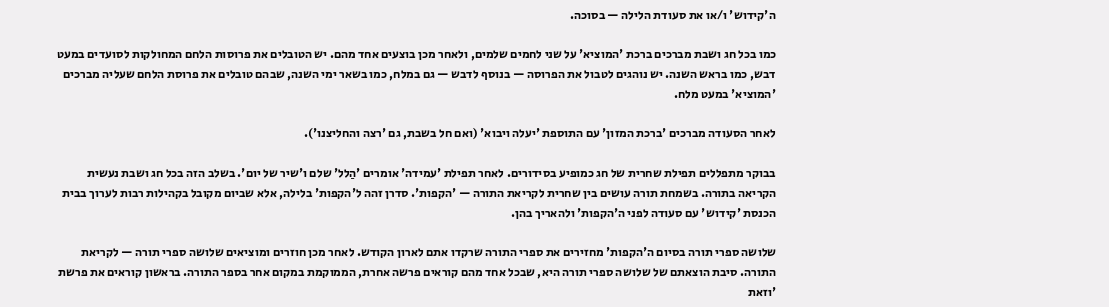ה'קידוש' ו/או את סעודת הלילה — בסוכה.

כמו בכל חג ושבת מברכים ברכת 'המוציא' על שני לחמים שלמים, ולאחר מכן בוצעים אחד מהם. יש הטובלים את פרוסות הלחם המחולקות לסועדים במעט דבש, כמו בראש השנה. יש נוהגים לטבול את הפרוסה — בנוסף לדבש — גם במלח, כמו בשאר ימי השנה, שבהם טובלים את פרוסת הלחם שעליה מברכים 'המוציא' במעט מלח.

לאחר הסעודה מברכים 'ברכת המזון' עם התוספת 'יעלה ויבוא' (ואם חל בשבת, גם 'רצה והחליצנו').

בבוקר מתפללים תפילת שחרית של חג כמופיע בסידורים. לאחר תפילת 'עמידה' אומרים 'הַלל' שלם ו'שיר של יום'. בשלב הזה בכל חג ושבת נעשית הקריאה בתורה. בשמחת תורה עושים בין שחרית לקריאת התורה — 'הקפות'. סדרן זהה ל'הקפות' בלילה, אלא שביום מקובל בקהילות רבות לערוך בבית הכנסת 'קידוש' עם סעודה לפני ה'הקפות' ולהאריך בהן.

שלושה ספרי תורה בסיום ה'הקפות' מחזירים את ספרי התורה שרקדו אתם לארון הקודש. לאחר מכן חוזרים ומוציאים שלושה ספרי תורה — לקריאת התורה. סיבת הוצאתם של שלושה ספרי תורה היא, שבכל אחד מהם קוראים פרשה אחרת, הממוקמת במקום אחר בספר התורה. בראשון קוראים את פרשת 'וזאת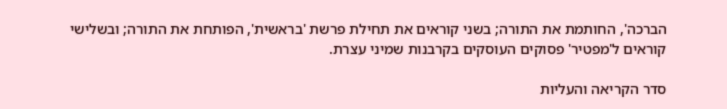הברכה', החותמת את התורה; בשני קוראים את תחילת פרשת 'בראשית', הפותחת את התורה; ובשלישי קוראים ל'מפטיר' פסוקים העוסקים בקרבנות שמיני עצרת.

סדר הקריאה והעליות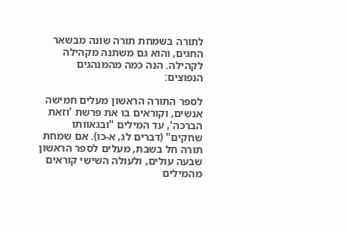לתורה בשמחת תורה שונה מבשאר החגים, והוא גם משתנה מקהילה לקהילה. הנה כמה מהמנהגים הנפוצים:

לספר התורה הראשון מעלים חמישה אנשים, וקוראים בו את פרשת 'וזאת הברכה', עד המילים "ובגאוותו שחקים" (דברים לג, א-כו). אם שמחת תורה חל בשבת, מעלים לספר הראשון שבעה עולים, ולעולה השישי קוראים מהמילים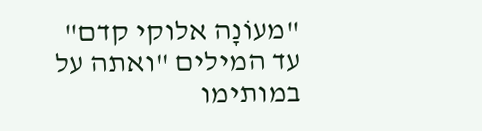"מעוֹנָה אלוקי קדם" עד המילים "ואתה על במותימו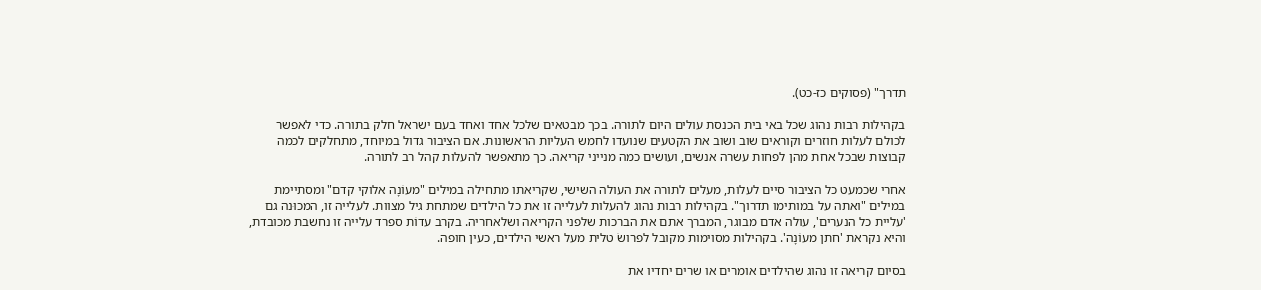תדרך" (פסוקים כז-כט).

בקהילות רבות נהוג שכל באי בית הכנסת עולים היום לתורה. בכך מבטאים שלכל אחד ואחד בעם ישראל חלק בתורה. כדי לאפשר לכולם לעלות חוזרים וקוראים שוב ושוב את הקטעים שנועדו לחמש העליות הראשונות. אם הציבור גדול במיוחד, מתחלקים לכמה קבוצות שבכל אחת מהן לפחות עשרה אנשים, ועושים כמה מנייני קריאה. כך מתאפשר להעלות קהל רב לתורה.

אחרי שכמעט כל הציבור סיים לעלות, מעלים לתורה את העולה השישי, שקריאתו מתחילה במילים "מעוֹנָה אלוקי קדם" ומסתיימת במילים "ואתה על במותימו תדרוך". בקהילות רבות נהוג להעלות לעלייה זו את כל הילדים שמתחת גיל מצוות. לעלייה זו, המכוּנה גם 'עליית כל הנערים', עולה אדם מבוגר, המברך אתם את הברכות שלפני הקריאה ושלאחריה. בקרב עדוֹת ספרד עלייה זו נחשבת מכובדת, והיא נקראת 'חתן מעוֹנָה'. בקהילות מסוימות מקובל לפרושׂ טלית מעל ראשי הילדים, כעין חופה.

בסיום קריאה זו נהוג שהילדים אומרים או שרים יחדיו את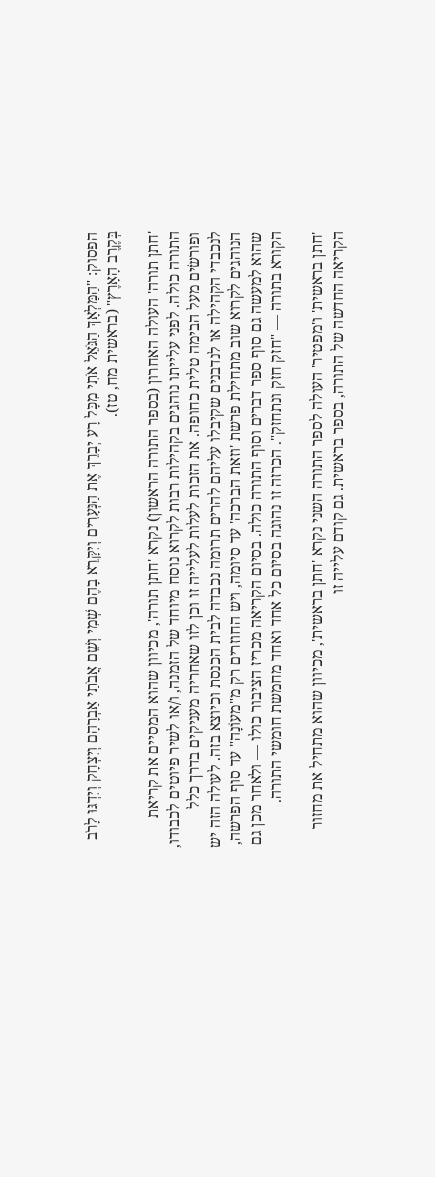הפסוק: "הַמַּלְאָךְ הַגֹּאֵל אֹתִי מִכָּל רָע יְבָרֵךְ אֶת הַנְּעָרִים וְיִקָּרֵא בָהֶם שְׁמִי וְשֵׁם אֲבֹתַי אַבְרָהָם וְיִצְחָק וְיִדְגּוּ לָרֹב בְּקֶרֶב הָאָרֶץ" (בראשית מח, טז).

'חתן תורה' העולה האחרון (בספר התורה הראשון) נקרא 'חתן תורה', מכיוון שהוא המסיים את קריאת התורה כולה. לפני עלייתו נוהגים בקהילות רבות לקרוא נוסח מיוחד של הזמנה, ו/או לשיר פיוטים לכבודו, ופורשׂים מעל הבימה טלית כחופה. את הזכות לעלות לעלייה זו וכן לזו שאחריה מעניקים בדרך כלל לנכבדי הקהילה או לנדבנים שקיבלו עליהם להרים תרומה נכבדה לבית הכנסת וכיוצא בזה. לעולה הזה יש הנוהגים לקרוא שוב מתחילת פרשת 'וזאת הברכה' עד סיומה, ויש החוזרים רק מ"מעוֹנָה" עד סוף הפרשה, שהוא למעשה גם סוף ספר דברים וסוף התורה כולה. בסיום הקריאה מכריז הציבור כולו — ולאחר מכן גם הקורא בתורה — "חזק חזק ונתחזק". הכרזה זו נהוגה בסיום כל אחד ואחד מחמשת חומשי התורה.

'חתן בראשית' ו'מפטיר' העולה לספר התורה השני נקרא 'חתן בראשית', מכיוון שהוא מתחיל את מחזור הקריאה החדשה של התורה, בספר בראשית. גם קודם עלייה זו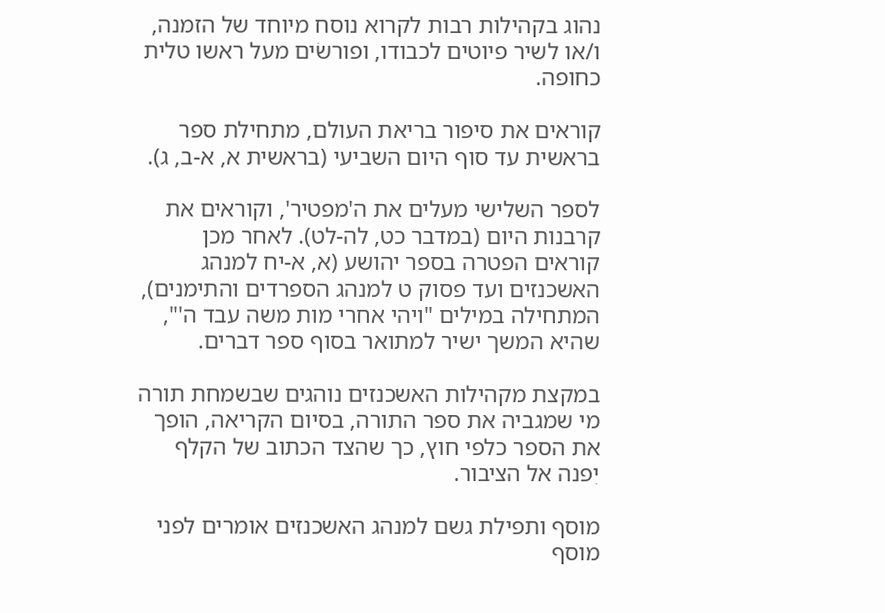נהוג בקהילות רבות לקרוא נוסח מיוחד של הזמנה, ו/או לשיר פיוטים לכבודו, ופורשׂים מעל ראשו טלית כחופה.

קוראים את סיפור בריאת העולם, מתחילת ספר בראשית עד סוף היום השביעי (בראשית א, א-ב, ג).

לספר השלישי מעלים את ה'מפטיר', וקוראים את קרבנות היום (במדבר כט, לה-לט). לאחר מכן קוראים הפטרה בספר יהושע (א, א-יח למנהג האשכנזים ועד פסוק ט למנהג הספרדים והתימנים), המתחילה במילים "ויהי אחרי מות משה עבד ה'", שהיא המשך ישיר למתואר בסוף ספר דברים.

במקצת מקהילות האשכנזים נוהגים שבשמחת תורה מי שמגביה את ספר התורה, בסיום הקריאה, הופך את הספר כלפי חוץ, כך שהצד הכתוב של הקלף יִפנה אל הציבור.

מוסף ותפילת גשם למנהג האשכנזים אומרים לפני מוסף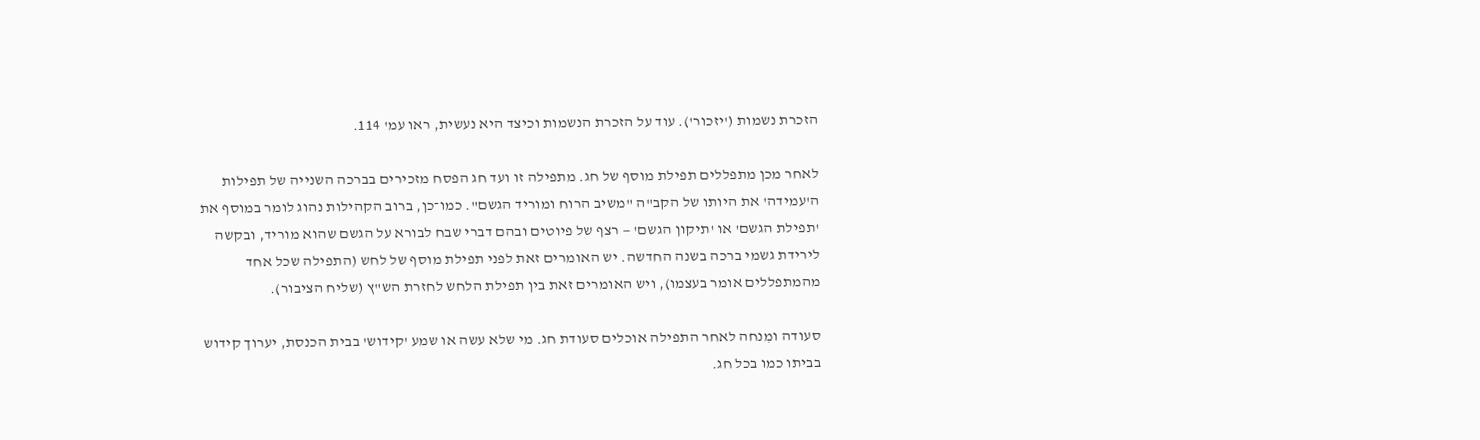הזכרת נשמות ('יזכור'). עוד על הזכרת הנשמות וכיצד היא נעשית, ראו עמ' 114.

לאחר מכן מתפללים תפילת מוסף של חג. מתפילה זו ועד חג הפסח מזכירים בברכה השנייה של תפילות ה'עמידה' את היותו של הקב"ה "משיב הרוח ומוריד הגשם". כמו־כן, ברוב הקהילות נהוג לומר במוסף את 'תפילת הגשם' או 'תיקון הגשם' — רצף של פיוטים ובהם דברי שבח לבורא על הגשם שהוא מוריד, ובקשה לירידת גשמי ברכה בשנה החדשה. יש האומרים זאת לפני תפילת מוסף של לחש (התפילה שכל אחד מהמתפללים אומר בעצמו), ויש האומרים זאת בין תפילת הלחש לחזרת הש"ץ (שליח הציבור).

סעודה ומִנחה לאחר התפילה אוכלים סעודת חג. מי שלא עשה או שמע 'קידוש' בבית הכנסת, יערוך קידוש בביתו כמו בכל חג.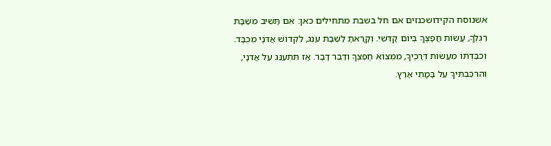אשנוסח הקידושכנזים אם חל בשבת מתחילים כאן: אִם תָּשִׁיב מִשַּׁבָּת רַגְלֶךָ, עֲשׂוֹת חֲפָצֶךָ בְּיוֹם קָדְשִׁי. וְקָרָאתָ לַשַּׁבָּת עֹנֶג, לִקְדוֹשׁ אֲדֹנָי מְכֻבָּד. וְכִבַּדְתּוֹ מֵעֲשׂוֹת דְּרָכֶיךָ, מִמְּצוֹא חֶפְצְךָ וְדַבֵּר דָּבָר. אָז תִּתְעַנַּג עַל אֲדֹנָי, וְהִרְכַּבְתִּיךָ עַל בָּמֳתֵי אָרֶץ.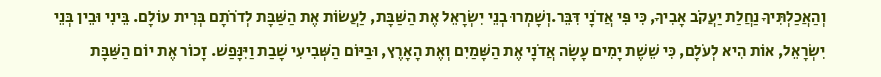וְהַאֲכַלְתִּיךָ נַחֲלַת יַעֲקֹב אָבִיךָ, כִּי פִּי אֲדֹנָי דִּבֵּר.וְשָׁמְרוּ בְנֵי יִשְׂרָאֵל אֶת הַשַּׁבָּת, לַעֲשׂוֹת אֶת הַשַּׁבָּת לְדֹרֹתָם בְּרִית עוֹלָם. בֵּינִי וּבֵין בְּנֵי יִשְׂרָאֵל, אוֹת הִיא לְעֹלָם, כִּי שֵׁשֶׁת יָמִים עָשָׂה אֲדֹנָי אֶת הַשָּׁמַיִם וְאֶת הָאָרֶץ, וּבַיּוֹם הַשְּׁבִיעִי שָׁבַת וַיִּנָּפַשׁ. זָכוֹר אֶת יוֹם הַשַּׁבָּת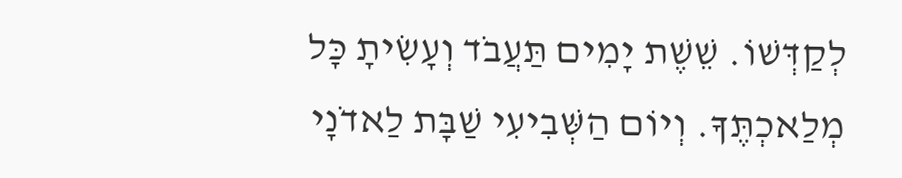לְקַדְּשׁוֹ. שֵׁשֶׁת יָמִים תַּעֲבֹד וְעָשִׂיתָ כָּל מְלַאכְתֶּךָ. וְיוֹם הַשְּׁבִיעִי שַׁבָּת לַאדֹנָי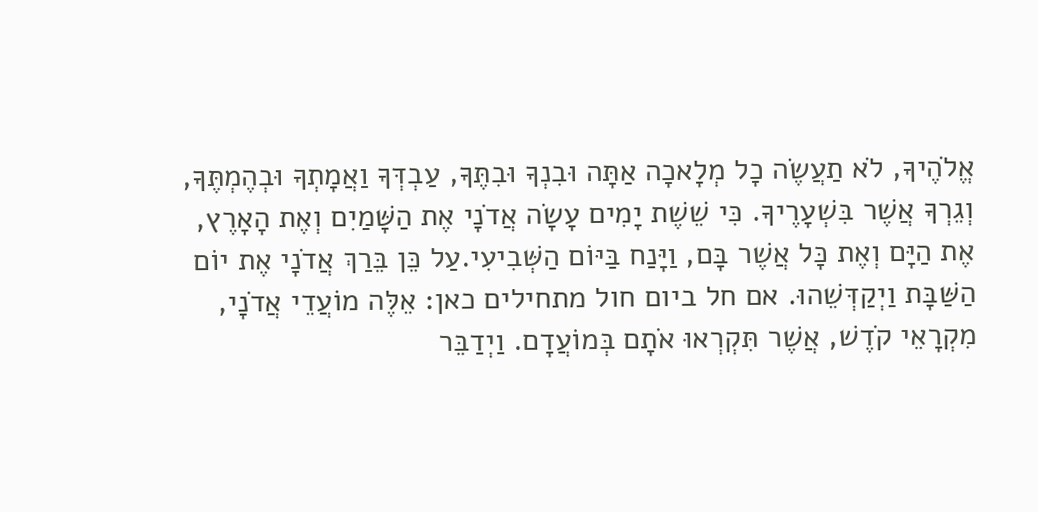אֱלֹהֶיךָ, לֹא תַעֲשֶׂה כָל מְלָאכָה אַתָּה וּבִנְךָ וּבִתֶּךָ, עַבְדְּךָ וַאֲמָתְךָ וּבְהֶמְתֶּךָ, וְגֵרְךָ אֲשֶׁר בִּשְׁעָרֶיךָ. כִּי שֵׁשֶׁת יָמִים עָשָׂה אֲדֹנָי אֶת הַשָּׁמַיִם וְאֶת הָאָרֶץ, אֶת הַיָּם וְאֶת כָּל אֲשֶׁר בָּם, וַיָּנַח בַּיּוֹם הַשְּׁבִיעִי.עַל כֵּן בֵּרַךְ אֲדֹנָי אֶת יוֹם הַשַּׁבָּת וַיְקַדְּשֵׁהוּ. אם חל ביום חול מתחילים כאן: אֵלֶּה מוֹעֲדֵי אֲדֹנָי, מִקְרָאֵי קֹדֶשׁ, אֲשֶׁר תִּקְרְאוּ אֹתָם בְּמוֹעֲדָם. וַיְדַבֵּר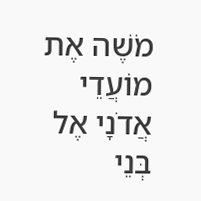מֹשֶׁה אֶת מוֹעֲדֵי אֲדֹנָי אֶל בְּנֵי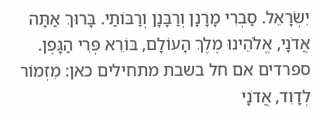יִשְׂרָאֵל. סַבְרִי מָרָנָן וְרַבָּנָן וְרַבּוֹתַי. בָּרוּךְ אַתָּה אֲדֹנָי, אֱלֹהֵינוּ מֶלֶךְ הָעוֹלָם, בּוֹרֵא פְּרִי הַגָּפֶן. ספרדים אם חל בשבת מתחילים כאן: מִזְמוֹר לְדָוִד, אֲדֹנָי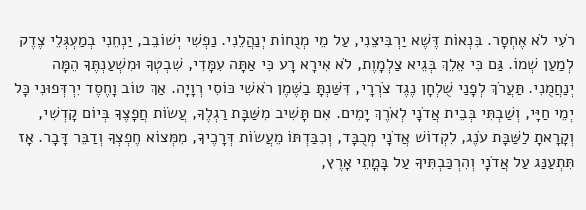רֹעִי לֹא אֶחְסָר. בִּנְאוֹת דֶּשֶׁא יַרְבִּיצֵנִי, עַל מֵי מְנֻחוֹת יְנַהֲלֵנִי. נַפְשִׁי יְשׁוֹבֵב, יַנְחֵנִי בְמַעְגְּלֵי צֶדֶק לְמַעַן שְׁמוֹ. גַּם כִּי אֵלֵךְ בְּגֵיא צַלְמָוֶת, לֹא אִירָא רָע כִּי אַתָּה עִמָּדִי, שִׁבְטְךָ וּמִשְׁעַנְתֶּךָ הֵמָּה יְנַחֲמֻנִי. תַּעֲרֹךְ לְפָנַי שֻׁלְחָן נֶגֶד צֹרְרָי, דִּשַּׁנְתָּ בַשֶּׁמֶן רֹאשִׁי כּוֹסִי רְוָיָה. אַךְ טוֹב וָחֶסֶד יִרְדְּפוּנִי כָּל יְמֵי חַיָּי, וְשַׁבְתִּי בְּבֵית אֲדֹנָי לְאֹרֶךְ יָמִים. אִם תָּשִׁיב מִשַּׁבָּת רַגְלֶךָ, עֲשׂוֹת חֲפָצֶךָ בְּיוֹם קָדְשִׁי, וְקָרָאתָ לַשַּׁבָּת עֹנֶג, לִקְדוֹשׁ אֲדֹנָי מְכֻבָּד, וְכִבַּדְתּוֹ מֵעֲשׂוֹת דְּרָכֶיךָ, מִמְּצוֹא חֶפְצְךָ וְדַבֵּר דָּבָר. אָז תִּתְעַנַּג עַל אֲדֹנָי וְהִרְכַּבְתִּיךָ עַל בָּמֳתֵי אָרֶץ,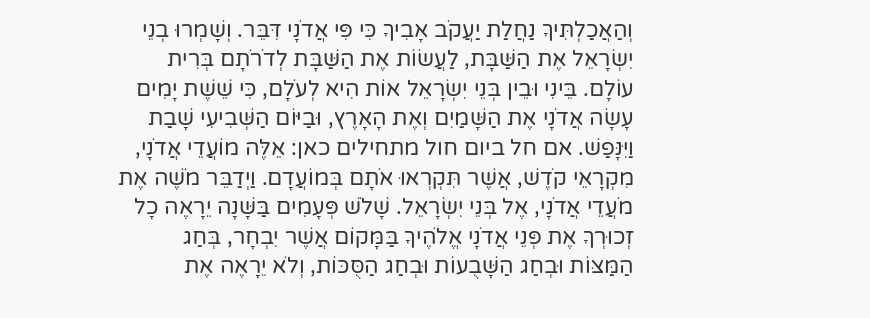וְהַאֲכַלְתִּיךָ נַחֲלַת יַעֲקֹב אָבִיךָ כִּי פִּי אֲדֹנָי דִּבֵּר. וְשָׁמְרוּ בְנֵי יִשְׂרָאֵל אֶת הַשַּׁבָּת, לַעֲשׂוֹת אֶת הַשַּׁבָּת לְדֹרֹתָם בְּרִית עוֹלָם. בֵּינִי וּבֵין בְּנֵי יִשְׂרָאֵל אוֹת הִיא לְעֹלָם, כִּי שֵׁשֶׁת יָמִים עָשָׂה אֲדֹנָי אֶת הַשָּׁמַיִם וְאֶת הָאָרֶץ, וּבַיּוֹם הַשְּׁבִיעִי שָׁבַת וַיִּנָּפַשׁ. אם חל ביום חול מתחילים כאן: אֵלֶּה מוֹעֲדֵי אֲדֹנָי, מִקְרָאֵי קֹדֶשׁ, אֲשֶׁר תִּקְרְאוּ אֹתָם בְּמוֹעֲדָם. וַיְדַבֵּר מֹשֶׁה אֶת מֹעֲדֵי אֲדֹנָי, אֶל בְּנֵי יִשְׂרָאֵל. שָׁלֹשׁ פְּעָמִים בַּשָּׁנָה יֵרָאֶה כָל זְכוּרְךָ אֶת פְּנֵי אֲדֹנָי אֱלֹהֶיךָ בַּמָּקוֹם אֲשֶׁר יִבְחָר, בְּחַג הַמַּצּוֹת וּבְחַג הַשָּׁבֻעוֹת וּבְחַג הַסֻּכּוֹת, וְלֹא יֵרָאֶה אֶת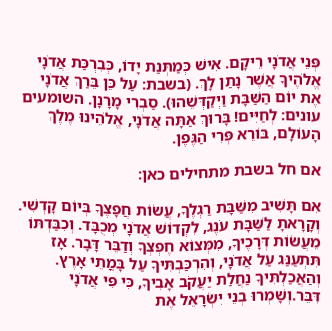פְּנֵי אֲדֹנָי רֵיקָם. אִישׁ כְּמַתְּנַת יָדוֹ, כְּבִרְכַּת אֲדֹנָי אֱלֹהֶיךָ אֲשֶׁר נָתַן לָךְ. (בשבת: עַל כֵּן בֵּרַךְ אֲדֹנָי אֶת יוֹם הַשַּׁבָּת וַיְקַדְּשֵׁהוּ). סַבְרִי מָרָנָן. השומעים עונים: לְחַיִּים! בָּרוּךְ אַתָּה אֲדֹנָי, אֱלֹהֵינוּ מֶלֶךְ הָעוֹלָם, בּוֹרֵא פְּרִי הַגֶּפֶן.

אם חל בשבת מתחילים כאן:

אִם תָּשִׁיב מִשַּׁבָּת רַגְלֶךָ, עֲשׂוֹת חֲפָצֶךָ בְּיוֹם קָדְשִׁי. וְקָרָאתָ לַשַּׁבָּת עֹנֶג, לִקְדוֹשׁ אֲדֹנָי מְכֻבָּד. וְכִבַּדְתּוֹ מֵעֲשׂוֹת דְּרָכֶיךָ, מִמְּצוֹא חֶפְצְךָ וְדַבֵּר דָּבָר. אָז תִּתְעַנַּג עַל אֲדֹנָי, וְהִרְכַּבְתִּיךָ עַל בָּמֳתֵי אָרֶץ. וְהַאֲכַלְתִּיךָ נַחֲלַת יַעֲקֹב אָבִיךָ, כִּי פִּי אֲדֹנָי דִּבֵּר.וְשָׁמְרוּ בְנֵי יִשְׂרָאֵל אֶת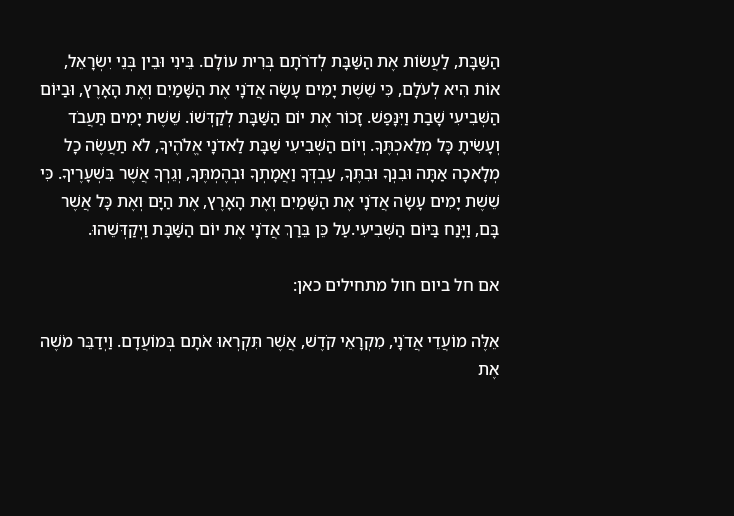הַשַּׁבָּת, לַעֲשׂוֹת אֶת הַשַּׁבָּת לְדֹרֹתָם בְּרִית עוֹלָם. בֵּינִי וּבֵין בְּנֵי יִשְׂרָאֵל, אוֹת הִיא לְעֹלָם, כִּי שֵׁשֶׁת יָמִים עָשָׂה אֲדֹנָי אֶת הַשָּׁמַיִם וְאֶת הָאָרֶץ, וּבַיּוֹם הַשְּׁבִיעִי שָׁבַת וַיִּנָּפַשׁ. זָכוֹר אֶת יוֹם הַשַּׁבָּת לְקַדְּשׁוֹ. שֵׁשֶׁת יָמִים תַּעֲבֹד וְעָשִׂיתָ כָּל מְלַאכְתֶּךָ. וְיוֹם הַשְּׁבִיעִי שַׁבָּת לַאדֹנָי אֱלֹהֶיךָ, לֹא תַעֲשֶׂה כָל מְלָאכָה אַתָּה וּבִנְךָ וּבִתֶּךָ, עַבְדְּךָ וַאֲמָתְךָ וּבְהֶמְתֶּךָ, וְגֵרְךָ אֲשֶׁר בִּשְׁעָרֶיךָ. כִּי שֵׁשֶׁת יָמִים עָשָׂה אֲדֹנָי אֶת הַשָּׁמַיִם וְאֶת הָאָרֶץ, אֶת הַיָּם וְאֶת כָּל אֲשֶׁר בָּם, וַיָּנַח בַּיּוֹם הַשְּׁבִיעִי.עַל כֵּן בֵּרַךְ אֲדֹנָי אֶת יוֹם הַשַּׁבָּת וַיְקַדְּשֵׁהוּ.

אם חל ביום חול מתחילים כאן:

אֵלֶּה מוֹעֲדֵי אֲדֹנָי, מִקְרָאֵי קֹדֶשׁ, אֲשֶׁר תִּקְרְאוּ אֹתָם בְּמוֹעֲדָם. וַיְדַבֵּר מֹשֶׁה אֶת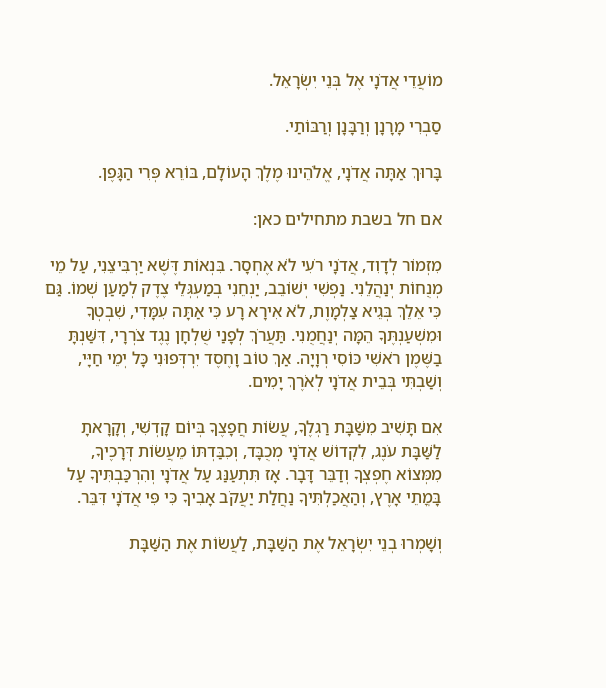מוֹעֲדֵי אֲדֹנָי אֶל בְּנֵי יִשְׂרָאֵל.

סַבְרִי מָרָנָן וְרַבָּנָן וְרַבּוֹתַי.

בָּרוּךְ אַתָּה אֲדֹנָי, אֱלֹהֵינוּ מֶלֶךְ הָעוֹלָם, בּוֹרֵא פְּרִי הַגָּפֶן.

אם חל בשבת מתחילים כאן:

מִזְמוֹר לְדָוִד, אֲדֹנָי רֹעִי לֹא אֶחְסָר. בִּנְאוֹת דֶּשֶׁא יַרְבִּיצֵנִי, עַל מֵי מְנֻחוֹת יְנַהֲלֵנִי. נַפְשִׁי יְשׁוֹבֵב, יַנְחֵנִי בְמַעְגְּלֵי צֶדֶק לְמַעַן שְׁמוֹ. גַּם כִּי אֵלֵךְ בְּגֵיא צַלְמָוֶת, לֹא אִירָא רָע כִּי אַתָּה עִמָּדִי, שִׁבְטְךָ וּמִשְׁעַנְתֶּךָ הֵמָּה יְנַחֲמֻנִי. תַּעֲרֹךְ לְפָנַי שֻׁלְחָן נֶגֶד צֹרְרָי, דִּשַּׁנְתָּ בַשֶּׁמֶן רֹאשִׁי כּוֹסִי רְוָיָה. אַךְ טוֹב וָחֶסֶד יִרְדְּפוּנִי כָּל יְמֵי חַיָּי, וְשַׁבְתִּי בְּבֵית אֲדֹנָי לְאֹרֶךְ יָמִים.

אִם תָּשִׁיב מִשַּׁבָּת רַגְלֶךָ, עֲשׂוֹת חֲפָצֶךָ בְּיוֹם קָדְשִׁי, וְקָרָאתָ לַשַּׁבָּת עֹנֶג, לִקְדוֹשׁ אֲדֹנָי מְכֻבָּד, וְכִבַּדְתּוֹ מֵעֲשׂוֹת דְּרָכֶיךָ, מִמְּצוֹא חֶפְצְךָ וְדַבֵּר דָּבָר. אָז תִּתְעַנַּג עַל אֲדֹנָי וְהִרְכַּבְתִּיךָ עַל בָּמֳתֵי אָרֶץ, וְהַאֲכַלְתִּיךָ נַחֲלַת יַעֲקֹב אָבִיךָ כִּי פִּי אֲדֹנָי דִּבֵּר.

וְשָׁמְרוּ בְנֵי יִשְׂרָאֵל אֶת הַשַּׁבָּת, לַעֲשׂוֹת אֶת הַשַּׁבָּת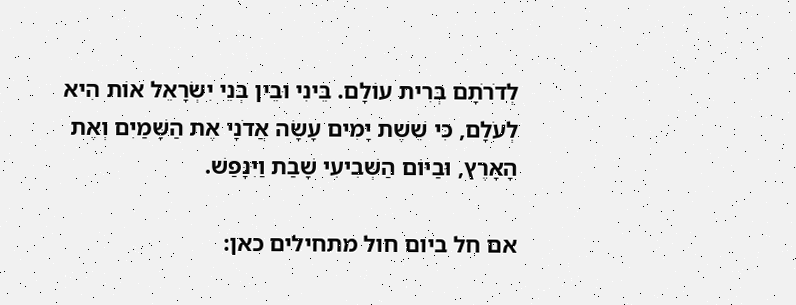לְדֹרֹתָם בְּרִית עוֹלָם. בֵּינִי וּבֵין בְּנֵי יִשְׂרָאֵל אוֹת הִיא לְעֹלָם, כִּי שֵׁשֶׁת יָמִים עָשָׂה אֲדֹנָי אֶת הַשָּׁמַיִם וְאֶת הָאָרֶץ, וּבַיּוֹם הַשְּׁבִיעִי שָׁבַת וַיִּנָּפַשׁ.

אם חל ביום חול מתחילים כאן: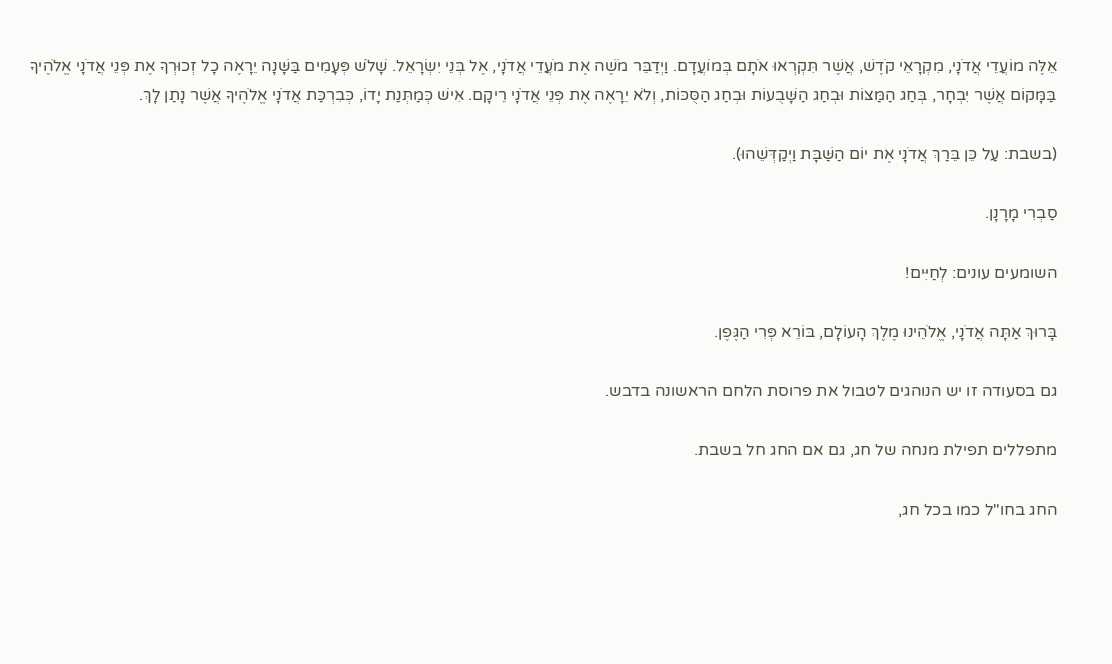אֵלֶּה מוֹעֲדֵי אֲדֹנָי, מִקְרָאֵי קֹדֶשׁ, אֲשֶׁר תִּקְרְאוּ אֹתָם בְּמוֹעֲדָם. וַיְדַבֵּר מֹשֶׁה אֶת מֹעֲדֵי אֲדֹנָי, אֶל בְּנֵי יִשְׂרָאֵל. שָׁלֹשׁ פְּעָמִים בַּשָּׁנָה יֵרָאֶה כָל זְכוּרְךָ אֶת פְּנֵי אֲדֹנָי אֱלֹהֶיךָ בַּמָּקוֹם אֲשֶׁר יִבְחָר, בְּחַג הַמַּצּוֹת וּבְחַג הַשָּׁבֻעוֹת וּבְחַג הַסֻּכּוֹת, וְלֹא יֵרָאֶה אֶת פְּנֵי אֲדֹנָי רֵיקָם. אִישׁ כְּמַתְּנַת יָדוֹ, כְּבִרְכַּת אֲדֹנָי אֱלֹהֶיךָ אֲשֶׁר נָתַן לָךְ.

(בשבת: עַל כֵּן בֵּרַךְ אֲדֹנָי אֶת יוֹם הַשַּׁבָּת וַיְקַדְּשֵׁהוּ).

סַבְרִי מָרָנָן.

השומעים עונים: לְחַיִּים!

בָּרוּךְ אַתָּה אֲדֹנָי, אֱלֹהֵינוּ מֶלֶךְ הָעוֹלָם, בּוֹרֵא פְּרִי הַגֶּפֶן.

גם בסעודה זו יש הנוהגים לטבול את פרוסת הלחם הראשונה בדבש.

מתפללים תפילת מנחה של חג, גם אם החג חל בשבת.

החג בחו"ל כמו בכל חג,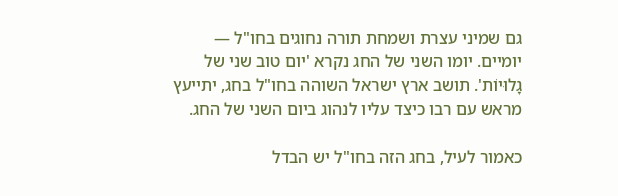גם שמיני עצרת ושמחת תורה נחוגים בחו"ל — יומיים. יומו השני של החג נקרא 'יום טוב שני של גָלוּיוֹת'. תושב ארץ ישראל השוהה בחו"ל בחג, יתייעץ מראש עם רבו כיצד עליו לנהוג ביום השני של החג.

כאמור לעיל, בחג הזה בחו"ל יש הבדל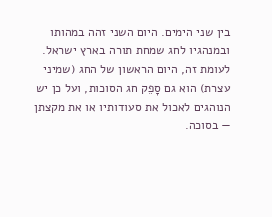בין שני הימים. היום השני זהה במהותו ובמנהגיו לחג שמחת תורה בארץ ישראל. לעומת זה, היום הראשון של החג (שמיני עצרת) הוא גם סָפֵק חג הסוכות, ועל כן יש הנוהגים לאכול את סעודותיו או את מקצתן — בסוכה.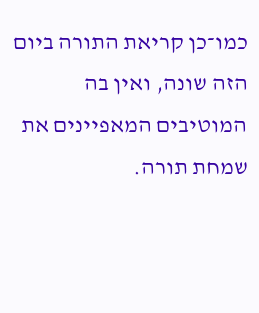כמו־כן קריאת התורה ביום הזה שונה, ואין בה המוטיבים המאפיינים את שמחת תורה.